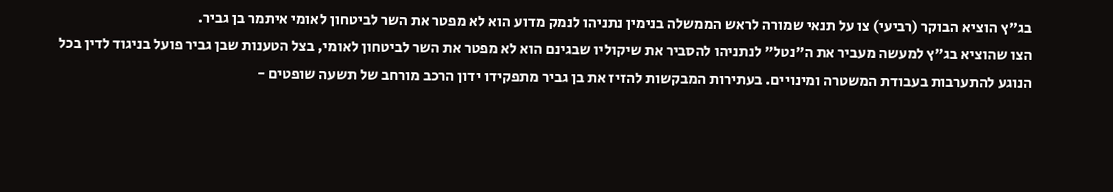בג"ץ הוציא הבוקר (רביעי) צו על תנאי שמורה לראש הממשלה בנימין נתניהו לנמק מדוע הוא לא מפטר את השר לביטחון לאומי איתמר בן גביר.
הצו שהוציא בג"ץ למעשה מעביר את ה"נטל" לנתניהו להסביר את שיקוליו שבגינם הוא לא מפטר את השר לביטחון לאומי, בצל הטענות שבן גביר פועל בניגוד לדין בכל הנוגע להתערבות בעבודת המשטרה ומינויים. בעתירות המבקשות להזיז את בן גביר מתפקידו ידון הרכב מורחב של תשעה שופטים -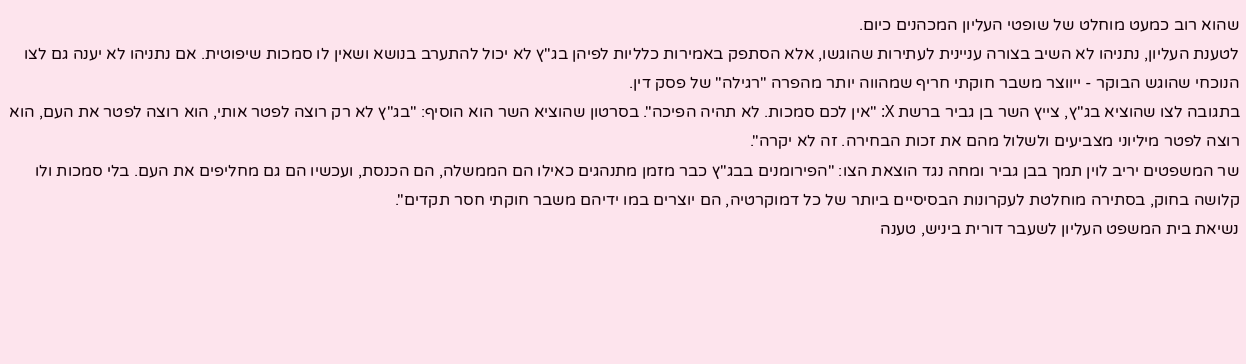שהוא רוב כמעט מוחלט של שופטי העליון המכהנים כיום.
לטענת העליון, נתניהו לא השיב בצורה עניינית לעתירות שהוגשו, אלא הסתפק באמירות כלליות לפיהן בג"ץ לא יכול להתערב בנושא ושאין לו סמכות שיפוטית. אם נתניהו לא יענה גם לצו הנוכחי שהוגש הבוקר - ייווצר משבר חוקתי חריף שמהווה יותר מהפרה "רגילה" של פסק דין.
בתגובה לצו שהוציא בג"ץ, צייץ השר בן גביר ברשת X: "אין לכם סמכות. לא תהיה הפיכה". בסרטון שהוציא השר הוא הוסיף: "בג"ץ לא רק רוצה לפטר אותי, הוא רוצה לפטר את העם, הוא רוצה לפטר מיליוני מצביעים ולשלול מהם את זכות הבחירה. זה לא יקרה".
שר המשפטים יריב לוין תמך בבן גביר ומחה נגד הוצאת הצו: "הפירומנים בבג"ץ כבר מזמן מתנהגים כאילו הם הממשלה, הם הכנסת, ועכשיו הם גם מחליפים את העם. בלי סמכות ולו קלושה בחוק, בסתירה מוחלטת לעקרונות הבסיסיים ביותר של כל דמוקרטיה, הם יוצרים במו ידיהם משבר חוקתי חסר תקדים".
נשיאת בית המשפט העליון לשעבר דורית ביניש, טענה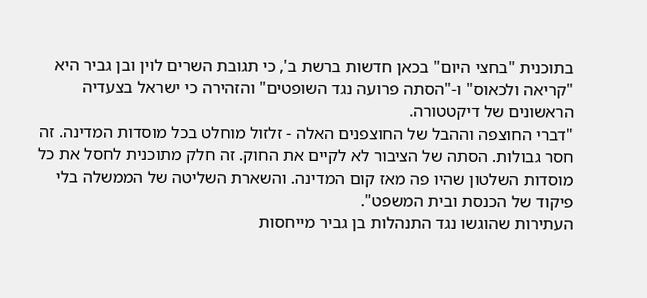בתוכנית "בחצי היום" בכאן חדשות ברשת ב', כי תגובת השרים לוין ובן גביר היא "קריאה ולכאוס" ו-"הסתה פרועה נגד השופטים" והזהירה כי ישראל בצעדיה הראשונים של דיקטטורה.
"דברי החוצפה וההבל של החוצפנים האלה - זלזול מוחלט בכל מוסדות המדינה. זה חסר גבולות. הסתה של הציבור לא לקיים את החוק. זה חלק מתוכנית לחסל את כל מוסדות השלטון שהיו פה מאז קום המדינה. והשארת השליטה של הממשלה בלי פיקוד של הכנסת ובית המשפט".
העתירות שהוגשו נגד התנהלות בן גביר מייחסות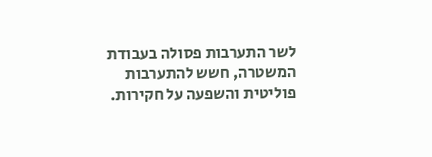לשר התערבות פסולה בעבודת המשטרה, חשש להתערבות פוליטית והשפעה על חקירות.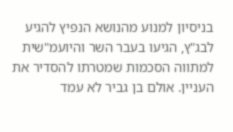בניסיון למנוע מהנושא הנפיץ להגיע לבג"ץ, הגיעו בעבר השר והיועמ"שית למתווה הסכמות שמטרתו להסדיר את העניין. אולם בן גביר לא עמד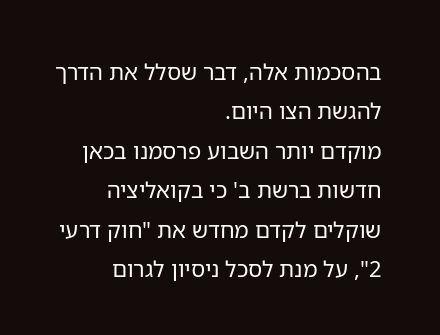בהסכמות אלה, דבר שסלל את הדרך להגשת הצו היום.
מוקדם יותר השבוע פרסמנו בכאן חדשות ברשת ב' כי בקואליציה שוקלים לקדם מחדש את "חוק דרעי 2", על מנת לסכל ניסיון לגרום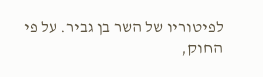לפיטוריו של השר בן גביר. על פי החוק,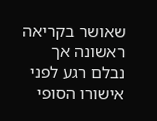שאושר בקריאה ראשונה אך נבלם רגע לפני אישורו הסופי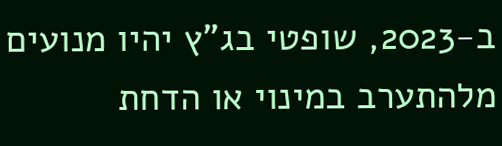ב-2023, שופטי בג"ץ יהיו מנועים מלהתערב במינוי או הדחת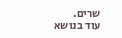שרים.
עוד בנושא